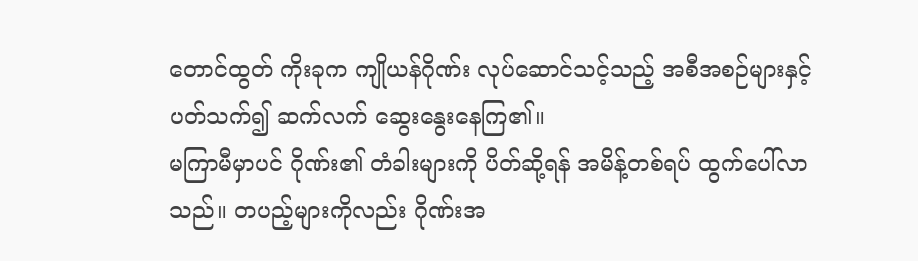တောင်ထွတ် ကိုးခုက ကျိုယန်ဂိုဏ်း လုပ်ဆောင်သင့်သည့် အစီအစဉ်များနှင့် ပတ်သက်၍ ဆက်လက် ဆွေးနွေးနေကြ၏။
မကြာမီမှာပင် ဂိုဏ်း၏ တံခါးများကို ပိတ်ဆို့ရန် အမိန့်တစ်ရပ် ထွက်ပေါ်လာသည်။ တပည့်များကိုလည်း ဂိုဏ်းအ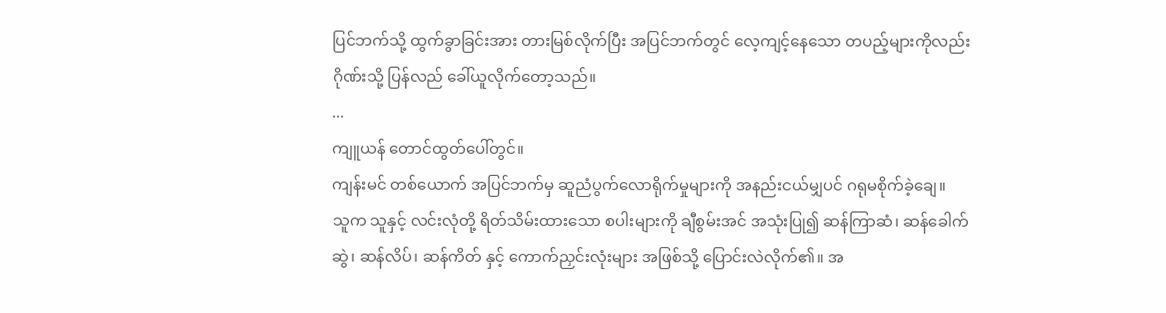ပြင်ဘက်သို့ ထွက်ခွာခြင်းအား တားမြစ်လိုက်ပြီး အပြင်ဘက်တွင် လေ့ကျင့်နေသော တပည့်များကိုလည်း ဂိုဏ်းသို့ ပြန်လည် ခေါ်ယူလိုက်တော့သည်။
...
ကျူယန် တောင်ထွတ်ပေါ်တွင်။
ကျန်းမင် တစ်ယောက် အပြင်ဘက်မှ ဆူညံပွက်လောရိုက်မှုများကို အနည်းငယ်မျှပင် ဂရုမစိုက်ခဲ့ချေ။
သူက သူနှင့် လင်းလုံတို့ ရိတ်သိမ်းထားသော စပါးများကို ချီစွမ်းအင် အသုံးပြု၍ ဆန်ကြာဆံ၊ ဆန်ခေါက်ဆွဲ၊ ဆန်လိပ်၊ ဆန်ကိတ် နှင့် ကောက်ညှင်းလုံးများ အဖြစ်သို့ ပြောင်းလဲလိုက်၏။ အ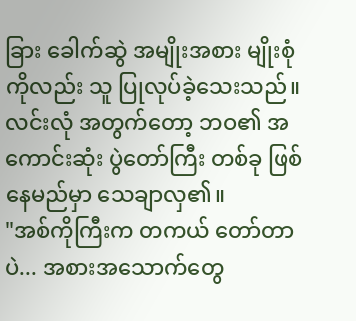ခြား ခေါက်ဆွဲ အမျိုးအစား မျိုးစုံကိုလည်း သူ ပြုလုပ်ခဲ့သေးသည်။
လင်းလုံ အတွက်တော့ ဘဝ၏ အကောင်းဆုံး ပွဲတော်ကြီး တစ်ခု ဖြစ်နေမည်မှာ သေချာလှ၏။
"အစ်ကိုကြီးက တကယ် တော်တာပဲ... အစားအသောက်တွေ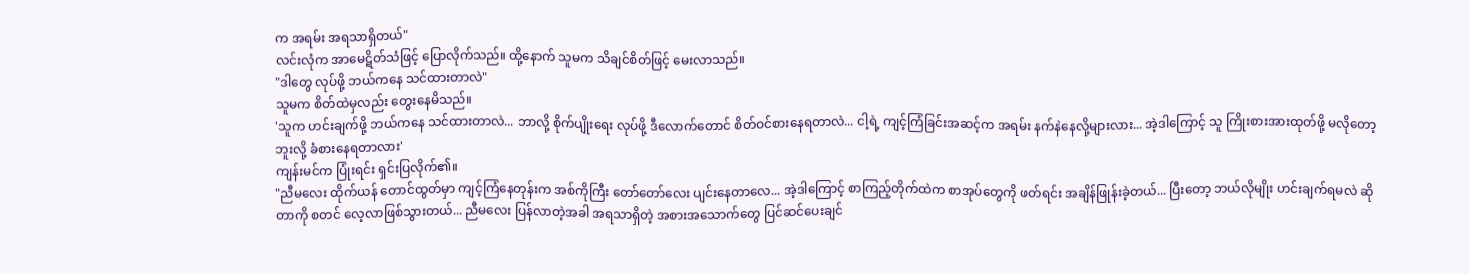က အရမ်း အရသာရှိတယ်"
လင်းလုံက အာမေဋိတ်သံဖြင့် ပြောလိုက်သည်။ ထို့နောက် သူမက သိချင်စိတ်ဖြင့် မေးလာသည်။
"ဒါတွေ လုပ်ဖို့ ဘယ်ကနေ သင်ထားတာလဲ"
သူမက စိတ်ထဲမှလည်း တွေးနေမိသည်။
'သူက ဟင်းချက်ဖို့ ဘယ်ကနေ သင်ထားတာလဲ... ဘာလို့ စိုက်ပျိုးရေး လုပ်ဖို့ ဒီလောက်တောင် စိတ်ဝင်စားနေရတာလဲ... ငါ့ရဲ့ ကျင့်ကြံခြင်းအဆင့်က အရမ်း နက်နဲနေလို့များလား... အဲ့ဒါကြောင့် သူ ကြိုးစားအားထုတ်ဖို့ မလိုတော့ဘူးလို့ ခံစားနေရတာလား'
ကျန်းမင်က ပြုံးရင်း ရှင်းပြလိုက်၏။
"ညီမလေး ထိုက်ယန် တောင်ထွတ်မှာ ကျင့်ကြံနေတုန်းက အစ်ကိုကြီး တော်တော်လေး ပျင်းနေတာလေ... အဲ့ဒါကြောင့် စာကြည့်တိုက်ထဲက စာအုပ်တွေကို ဖတ်ရင်း အချိန်ဖြုန်းခဲ့တယ်... ပြီးတော့ ဘယ်လိုမျိုး ဟင်းချက်ရမလဲ ဆိုတာကို စတင် လေ့လာဖြစ်သွားတယ်... ညီမလေး ပြန်လာတဲ့အခါ အရသာရှိတဲ့ အစားအသောက်တွေ ပြင်ဆင်ပေးချင်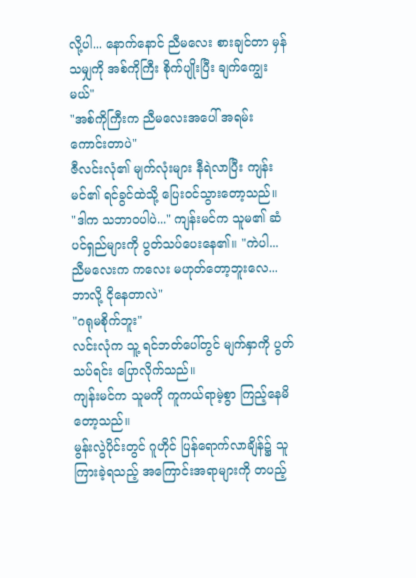လို့ပါ... နောက်နောင် ညီမလေး စားချင်တာ မှန်သမျှကို အစ်ကိုကြီး စိုက်ပျိုးပြီး ချက်ကျွေးမယ်"
"အစ်ကိုကြီးက ညီမလေးအပေါ် အရမ်း ကောင်းတာပဲ"
ဇီလင်းလုံ၏ မျက်လုံးများ နီရဲလာပြီး ကျန်းမင်၏ ရင်ခွင်ထဲသို့ ပြေးဝင်သွားတော့သည်။
"ဒါက သဘာဝပါပဲ..." ကျန်းမင်က သူမ၏ ဆံပင်ရှည်များကို ပွတ်သပ်ပေးနေ၏။ "ကဲပါ... ညီမလေးက ကလေး မဟုတ်တော့ဘူးလေ... ဘာလို့ ငိုနေတာလဲ"
"ဂရုမစိုက်ဘူး"
လင်းလုံက သူ့ ရင်ဘတ်ပေါ်တွင် မျက်နှာကို ပွတ်သပ်ရင်း ပြောလိုက်သည်။
ကျန်းမင်က သူမကို ကူကယ်ရာမဲ့စွာ ကြည့်နေမိတော့သည်။
မွန်းလွဲပိုင်းတွင် ဂူဟိုင် ပြန်ရောက်လာချိန်၌ သူကြားခဲ့ရသည့် အကြောင်းအရာများကို တပည့်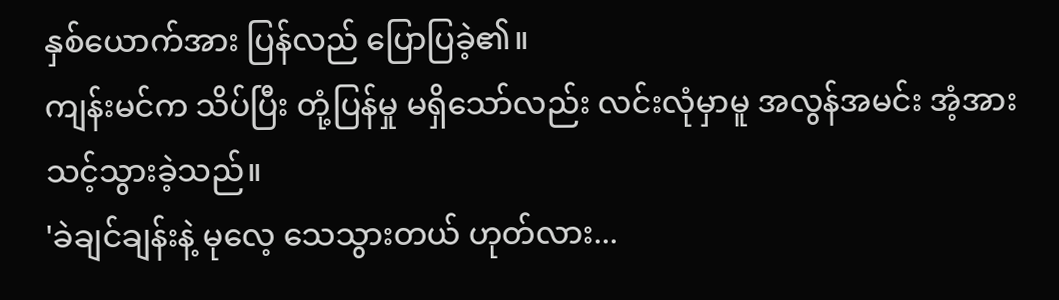နှစ်ယောက်အား ပြန်လည် ပြောပြခဲ့၏။
ကျန်းမင်က သိပ်ပြီး တုံ့ပြန်မှု မရှိသော်လည်း လင်းလုံမှာမူ အလွန်အမင်း အံ့အားသင့်သွားခဲ့သည်။
'ခဲချင်ချန်းနဲ့ မုလေ့ သေသွားတယ် ဟုတ်လား...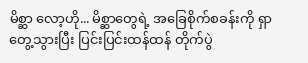မိစ္ဆာ လော့ဟို... မိစ္ဆာတွေရဲ့ အခြေစိုက်စခန်းကို ရှာတွေ့သွားပြီး ပြင်းပြင်းထန်ထန် တိုက်ပွဲ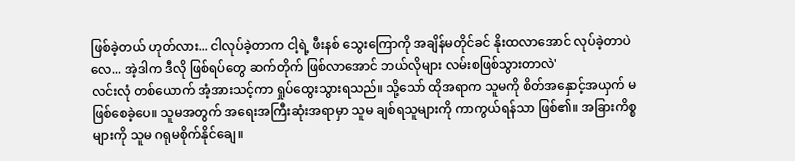ဖြစ်ခဲ့တယ် ဟုတ်လား... ငါလုပ်ခဲ့တာက ငါ့ရဲ့ ဖီးနစ် သွေးကြောကို အချိန်မတိုင်ခင် နိုးထလာအောင် လုပ်ခဲ့တာပဲလေ... အဲ့ဒါက ဒီလို ဖြစ်ရပ်တွေ ဆက်တိုက် ဖြစ်လာအောင် ဘယ်လိုများ လမ်းစဖြစ်သွားတာလဲ'
လင်းလုံ တစ်ယောက် အံ့အားသင့်ကာ ရှုပ်ထွေးသွားရသည်။ သို့သော် ထိုအရာက သူမကို စိတ်အနှောင့်အယှက် မဖြစ်စေခဲ့ပေ။ သူမအတွက် အရေးအကြီးဆုံးအရာမှာ သူမ ချစ်ရသူများကို ကာကွယ်ရန်သာ ဖြစ်၏။ အခြားကိစ္စများကို သူမ ဂရုမစိုက်နိုင်ချေ။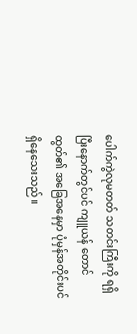ပေါက်ကွဲလုမတတ် သတင်းကြီးကို ရရှိပြီးနောက်တွင်ပင် ကျူယန် တောင်ထွတ်၏ အခြေအနေမှာ ပုံမှန်အတိုင်းပင် ရှိနေသေးသည်။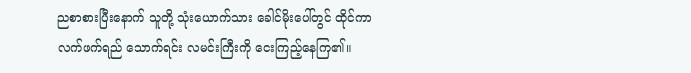ညစာစားပြီးနောက် သူတို့ သုံးယောက်သား ခေါင်မိုးပေါ်တွင် ထိုင်ကာ လက်ဖက်ရည် သောက်ရင်း လမင်းကြီးကို ငေးကြည့်နေကြ၏။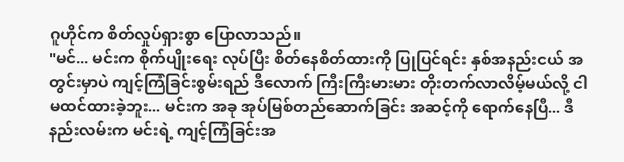ဂူဟိုင်က စိတ်လှုပ်ရှားစွာ ပြောလာသည်။
"မင်... မင်းက စိုက်ပျိုးရေး လုပ်ပြီး စိတ်နေစိတ်ထားကို ပြုပြင်ရင်း နှစ်အနည်းငယ် အတွင်းမှာပဲ ကျင့်ကြံခြင်းစွမ်းရည် ဒီလောက် ကြီးကြီးမားမား တိုးတက်လာလိမ့်မယ်လို့ ငါ မထင်ထားခဲ့ဘူး... မင်းက အခု အုပ်မြစ်တည်ဆောက်ခြင်း အဆင့်ကို ရောက်နေပြီ... ဒီနည်းလမ်းက မင်းရဲ့ ကျင့်ကြံခြင်းအ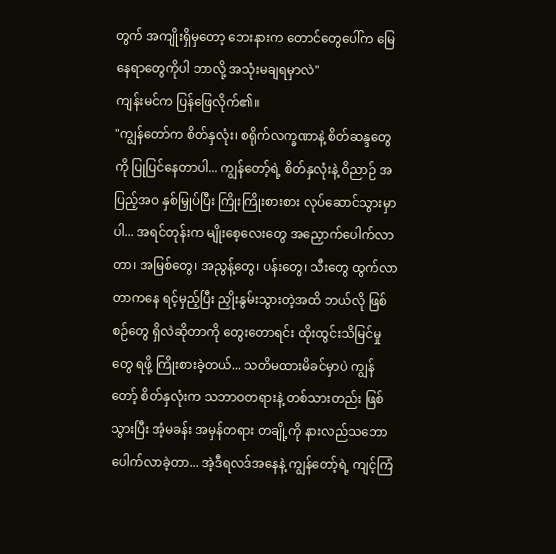တွက် အကျိုးရှိမှတော့ ဘေးနားက တောင်တွေပေါ်က မြေနေရာတွေကိုပါ ဘာလို့ အသုံးမချရမှာလဲ"
ကျန်းမင်က ပြန်ဖြေလိုက်၏။
"ကျွန်တော်က စိတ်နှလုံး၊ စရိုက်လက္ခဏာနဲ့ စိတ်ဆန္ဒတွေကို ပြုပြင်နေတာပါ... ကျွန်တော့်ရဲ့ စိတ်နှလုံးနဲ့ ဝိညာဉ် အပြည့်အဝ နှစ်မြှုပ်ပြီး ကြိုးကြိုးစားစား လုပ်ဆောင်သွားမှာပါ... အရင်တုန်းက မျိုးစေ့လေးတွေ အညှောက်ပေါက်လာတာ၊ အမြစ်တွေ၊ အညွန့်တွေ၊ ပန်းတွေ၊ သီးတွေ ထွက်လာတာကနေ ရင့်မှည့်ပြီး ညှိုးနွမ်းသွားတဲ့အထိ ဘယ်လို ဖြစ်စဉ်တွေ ရှိလဲဆိုတာကို တွေးတောရင်း ထိုးထွင်းသိမြင်မှုတွေ ရဖို့ ကြိုးစားခဲ့တယ်... သတိမထားမိခင်မှာပဲ ကျွန်တော့် စိတ်နှလုံးက သဘာဝတရားနဲ့ တစ်သားတည်း ဖြစ်သွားပြီး အံ့မခန်း အမှန်တရား တချို့ကို နားလည်သဘောပေါက်လာခဲ့တာ... အဲ့ဒီရလဒ်အနေနဲ့ ကျွန်တော့်ရဲ့ ကျင့်ကြံ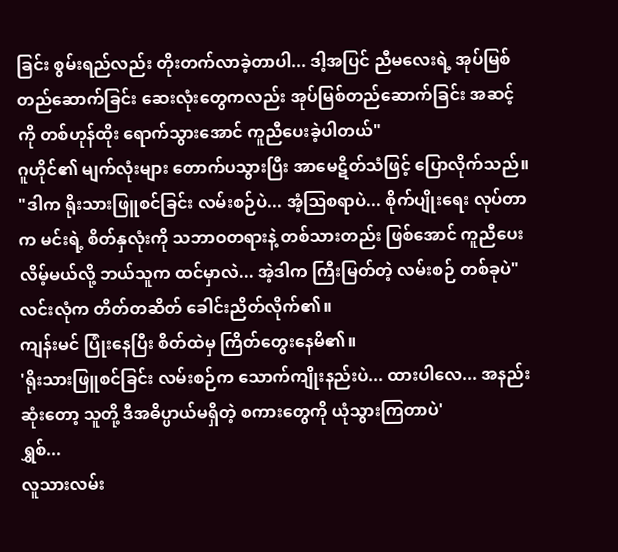ခြင်း စွမ်းရည်လည်း တိုးတက်လာခဲ့တာပါ... ဒါ့အပြင် ညီမလေးရဲ့ အုပ်မြစ်တည်ဆောက်ခြင်း ဆေးလုံးတွေကလည်း အုပ်မြစ်တည်ဆောက်ခြင်း အဆင့်ကို တစ်ဟုန်ထိုး ရောက်သွားအောင် ကူညီပေးခဲ့ပါတယ်"
ဂူဟိုင်၏ မျက်လုံးများ တောက်ပသွားပြီး အာမေဋိတ်သံဖြင့် ပြောလိုက်သည်။
"ဒါက ရိုးသားဖြူစင်ခြင်း လမ်းစဉ်ပဲ... အံ့ဩစရာပဲ... စိုက်ပျိုးရေး လုပ်တာက မင်းရဲ့ စိတ်နှလုံးကို သဘာဝတရားနဲ့ တစ်သားတည်း ဖြစ်အောင် ကူညီပေးလိမ့်မယ်လို့ ဘယ်သူက ထင်မှာလဲ... အဲ့ဒါက ကြီးမြတ်တဲ့ လမ်းစဉ် တစ်ခုပဲ"
လင်းလုံက တိတ်တဆိတ် ခေါင်းညိတ်လိုက်၏။
ကျန်းမင် ပြုံးနေပြီး စိတ်ထဲမှ ကြိတ်တွေးနေမိ၏။
'ရိုးသားဖြူစင်ခြင်း လမ်းစဉ်က သောက်ကျိုးနည်းပဲ... ထားပါလေ... အနည်းဆုံးတော့ သူတို့ ဒီအဓိပ္ပာယ်မရှိတဲ့ စကားတွေကို ယုံသွားကြတာပဲ'
ရွှစ်...
လူသားလမ်း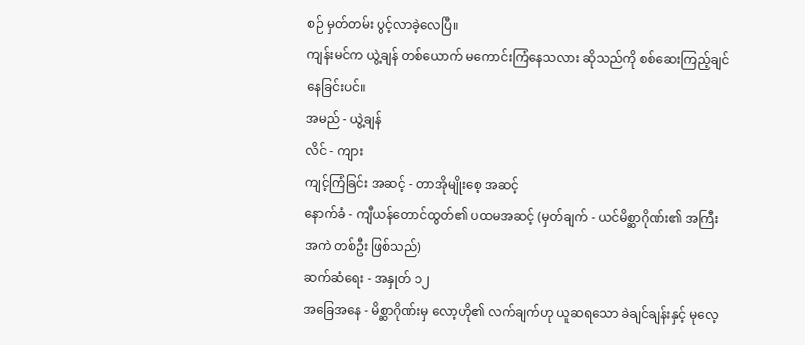စဉ် မှတ်တမ်း ပွင့်လာခဲ့လေပြီ။
ကျန်းမင်က ယွဲ့ချန် တစ်ယောက် မကောင်းကြံနေသလား ဆိုသည်ကို စစ်ဆေးကြည့်ချင်နေခြင်းပင်။
အမည် - ယွဲ့ချန်
လိင် - ကျား
ကျင့်ကြံခြင်း အဆင့် - တာအိုမျိုးစေ့ အဆင့်
နောက်ခံ - ကျီယန်တောင်ထွတ်၏ ပထမအဆင့် (မှတ်ချက် - ယင်မိစ္ဆာဂိုဏ်း၏ အကြီးအကဲ တစ်ဦး ဖြစ်သည်)
ဆက်ဆံရေး - အနှုတ် ၁၂
အခြေအနေ - မိစ္ဆာဂိုဏ်းမှ လော့ဟို၏ လက်ချက်ဟု ယူဆရသော ခဲချင်ချန်းနှင့် မုလေ့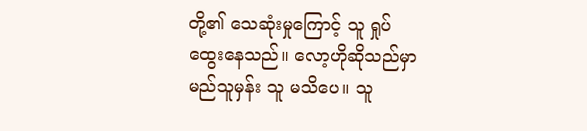တို့၏ သေဆုံးမှုကြောင့် သူ ရှုပ်ထွေးနေသည်။ လော့ဟိုဆိုသည်မှာ မည်သူမှန်း သူ မသိပေ။ သူ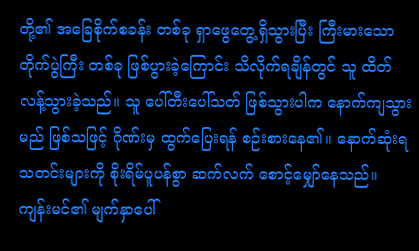တို့၏ အခြေစိုက်စခန်း တစ်ခု ရှာဖွေတွေ့ရှိသွားပြီး ကြီးမားသော တိုက်ပွဲကြီး တစ်ခု ဖြစ်ပွားခဲ့ကြောင်း သိလိုက်ရချိန်တွင် သူ ထိတ်လန့်သွားခဲ့သည်။ သူ ပေါ်တီးပေါ်သတ် ဖြစ်သွားပါက နောက်ကျသွားမည် ဖြစ်သဖြင့် ဂိုဏ်းမှ ထွက်ပြေးရန် စဉ်းစားနေ၏။ နောက်ဆုံးရ သတင်းများကို စိုးရိမ်ပူပန်စွာ ဆက်လက် စောင့်မျှော်နေသည်။
ကျန်းမင်၏ မျက်နှာပေါ်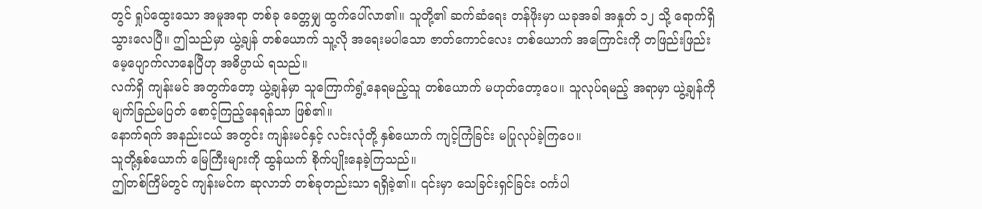တွင် ရှုပ်ထွေးသော အမူအရာ တစ်ခု ခေတ္တမျှ ထွက်ပေါ်လာ၏။ သူတို့၏ ဆက်ဆံရေး တန်ဖိုးမှာ ယခုအခါ အနှုတ် ၁၂ သို့ ရောက်ရှိသွားလေပြီ။ ဤသည်မှာ ယွဲ့ချန် တစ်ယောက် သူ့လို အရေးမပါသော ဇာတ်ကောင်လေး တစ်ယောက် အကြောင်းကို တဖြည်းဖြည်း မေ့ပျောက်လာနေပြီဟု အဓိပ္ပာယ် ရသည်။
လက်ရှိ ကျန်းမင် အတွက်တော့ ယွဲ့ချန်မှာ သူကြောက်ရွံ့နေရမည့်သူ တစ်ယောက် မဟုတ်တော့ပေ။ သူလုပ်ရမည့် အရာမှာ ယွဲ့ချန်ကို မျက်ခြည်မပြတ် စောင့်ကြည့်နေရန်သာ ဖြစ်၏။
နောက်ရက် အနည်းငယ် အတွင်း ကျန်းမင်နှင့် လင်းလုံတို့ နှစ်ယောက် ကျင့်ကြံခြင်း မပြုလုပ်ခဲ့ကြပေ။
သူတို့နှစ်ယောက် မြေကြီးများကို ထွန်ယက် စိုက်ပျိုးနေခဲ့ကြသည်။
ဤတစ်ကြိမ်တွင် ကျန်းမင်က ဆုလာဘ် တစ်ခုတည်းသာ ရရှိခဲ့၏။ ၎င်းမှာ သေခြင်းရှင်ခြင်း ဝင်္ကပါ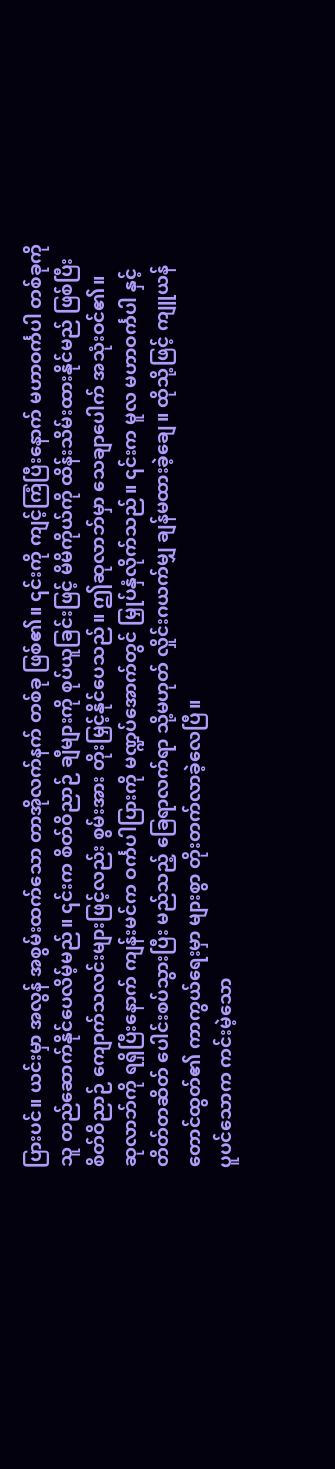ပြားပင်။ ယင်းမှာ အလွန် အစွမ်းထက်သော တာအိုလက်နက် တစ်ခု ဖြစ်၏။ ၎င်းကို ကျင့်ကြံပြီးနောက် မဟာဝင်္ကပါ တစ်ခုကို သူ တည်ဆောက်နိုင်ပေလိမ့်မည်။ ၎င်းက စိတ်ဝိညာဉ် ချီများကို စုပ်ယူခြင်းဖြင့် မိမိကိုယ်ကို ထိန်းသိမ်းထားနိုင်မည် ဖြစ်ပြီး စိတ်ဝိညာဉ် ကျောက်သလင်းများဖြင့်လည်း စွမ်းအား တိုးမြှင့်နိုင်ပေသည်။ ဤဆုလာဘ်မှာ သေချာပေါက် အသုံးဝင်၏။
ဆုလာဘ်ကို ရရှိပြီးနောက် ကျန်းမင်က ဝင်္ကပါပြားကို မဏ္ဍပ်အောက်တွင် မြှုပ်နှံလိုက်သည်။ ၎င်းက မူလ မဟာဝင်္ကပါ နှင့် တိတ်တဆိတ် ပေါင်းစပ်သွားပြီး မည်သည့် ခြေရာလက်ရာ သို့မဟုတ် လှိုင်းဂယက်မျှ ချန်မထားခဲ့ချေ။ ထိုသို့ဖြင့် ကျူယန် တောင်ထွတ်၏ ကာကွယ်ရေးမှာ များစွာ တိုးတက်လာခဲ့လေပြီ။
ပူပင်သောက ကင်းမဲ့သော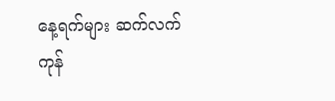နေ့ရက်များ ဆက်လက် ကုန်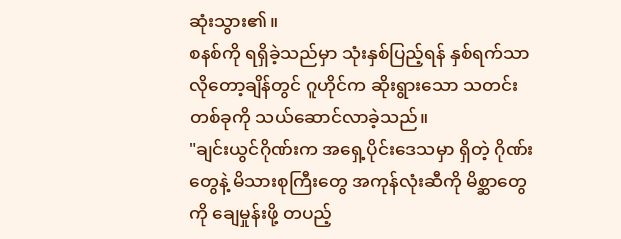ဆုံးသွား၏။
စနစ်ကို ရရှိခဲ့သည်မှာ သုံးနှစ်ပြည့်ရန် နှစ်ရက်သာ လိုတော့ချိန်တွင် ဂူဟိုင်က ဆိုးရွားသော သတင်းတစ်ခုကို သယ်ဆောင်လာခဲ့သည်။
"ချင်းယွင်ဂိုဏ်းက အရှေ့ပိုင်းဒေသမှာ ရှိတဲ့ ဂိုဏ်းတွေနဲ့ မိသားစုကြီးတွေ အကုန်လုံးဆီကို မိစ္ဆာတွေကို ချေမှုန်းဖို့ တပည့်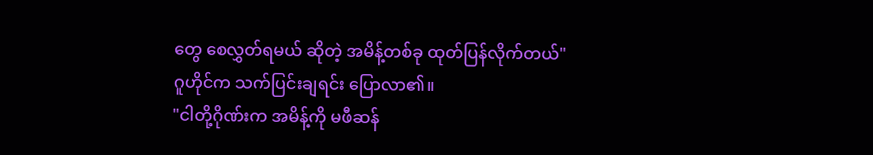တွေ စေလွှတ်ရမယ် ဆိုတဲ့ အမိန့်တစ်ခု ထုတ်ပြန်လိုက်တယ်"
ဂူဟိုင်က သက်ပြင်းချရင်း ပြောလာ၏။
"ငါတို့ဂိုဏ်းက အမိန့်ကို မဖီဆန်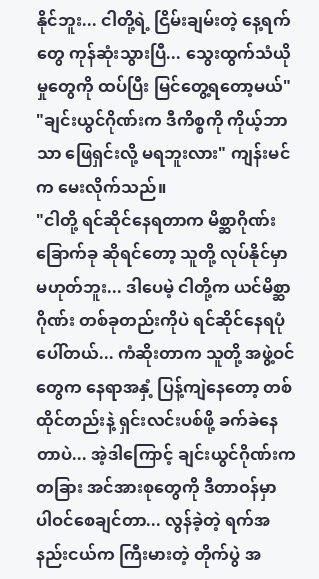နိုင်ဘူး... ငါတို့ရဲ့ ငြိမ်းချမ်းတဲ့ နေ့ရက်တွေ ကုန်ဆုံးသွားပြီ... သွေးထွက်သံယိုမှုတွေကို ထပ်ပြီး မြင်တွေ့ရတော့မယ်"
"ချင်းယွင်ဂိုဏ်းက ဒီကိစ္စကို ကိုယ့်ဘာသာ ဖြေရှင်းလို့ မရဘူးလား" ကျန်းမင်က မေးလိုက်သည်။
"ငါတို့ ရင်ဆိုင်နေရတာက မိစ္ဆာဂိုဏ်း ခြောက်ခု ဆိုရင်တော့ သူတို့ လုပ်နိုင်မှာ မဟုတ်ဘူး... ဒါပေမဲ့ ငါတို့က ယင်မိစ္ဆာဂိုဏ်း တစ်ခုတည်းကိုပဲ ရင်ဆိုင်နေရပုံပေါ်တယ်... ကံဆိုးတာက သူတို့ အဖွဲ့ဝင်တွေက နေရာအနှံ့ ပြန့်ကျဲနေတော့ တစ်ထိုင်တည်းနဲ့ ရှင်းလင်းပစ်ဖို့ ခက်ခဲနေတာပဲ... အဲ့ဒါကြောင့် ချင်းယွင်ဂိုဏ်းက တခြား အင်အားစုတွေကို ဒီတာဝန်မှာ ပါဝင်စေချင်တာ... လွန်ခဲ့တဲ့ ရက်အနည်းငယ်က ကြီးမားတဲ့ တိုက်ပွဲ အ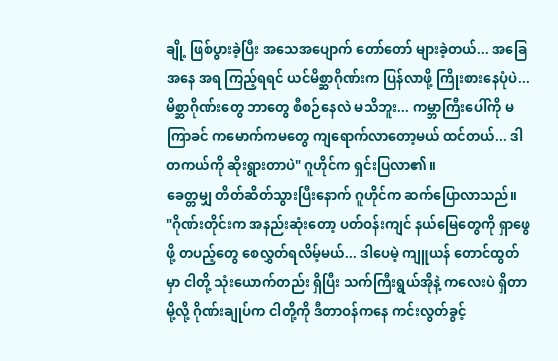ချို့ ဖြစ်ပွားခဲ့ပြီး အသေအပျောက် တော်တော် များခဲ့တယ်... အခြေအနေ အရ ကြည့်ရရင် ယင်မိစ္ဆာဂိုဏ်းက ပြန်လာဖို့ ကြိုးစားနေပုံပဲ... မိစ္ဆာဂိုဏ်းတွေ ဘာတွေ စီစဉ်နေလဲ မသိဘူး... ကမ္ဘာကြီးပေါ်ကို မကြာခင် ကမောက်ကမတွေ ကျရောက်လာတော့မယ် ထင်တယ်... ဒါ တကယ်ကို ဆိုးရွားတာပဲ" ဂူဟိုင်က ရှင်းပြလာ၏။
ခေတ္တမျှ တိတ်ဆိတ်သွားပြီးနောက် ဂူဟိုင်က ဆက်ပြောလာသည်။
"ဂိုဏ်းတိုင်းက အနည်းဆုံးတော့ ပတ်ဝန်းကျင် နယ်မြေတွေကို ရှာဖွေဖို့ တပည့်တွေ စေလွှတ်ရလိမ့်မယ်... ဒါပေမဲ့ ကျူယန် တောင်ထွတ်မှာ ငါတို့ သုံးယောက်တည်း ရှိပြီး သက်ကြီးရွယ်အိုနဲ့ ကလေးပဲ ရှိတာမို့လို့ ဂိုဏ်းချုပ်က ငါတို့ကို ဒီတာဝန်ကနေ ကင်းလွတ်ခွင့်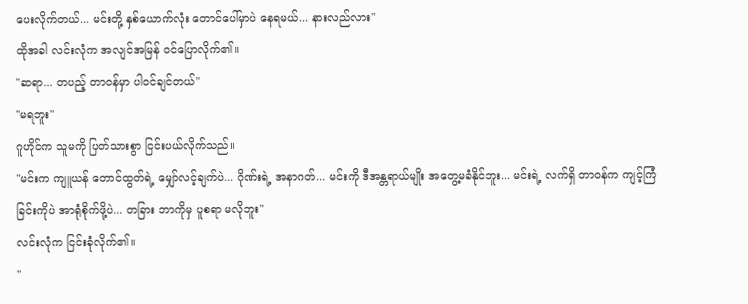ပေးလိုက်တယ်... မင်းတို့ နှစ်ယောက်လုံး တောင်ပေါ်မှာပဲ နေရမယ်... နားလည်လား"
ထိုအခါ လင်းလုံက အလျင်အမြန် ဝင်ပြောလိုက်၏။
"ဆရာ... တပည့် တာဝန်မှာ ပါဝင်ချင်တယ်"
"မရဘူး"
ဂူဟိုင်က သူမကို ပြတ်သားစွာ ငြင်းပယ်လိုက်သည်။
"မင်းက ကျူယန် တောင်ထွတ်ရဲ့ မျှော်လင့်ချက်ပဲ... ဂိုဏ်းရဲ့ အနာဂတ်... မင်းကို ဒီအန္တရာယ်မျိုး အတွေ့မခံနိုင်ဘူး... မင်းရဲ့ လက်ရှိ တာဝန်က ကျင့်ကြံခြင်းကိုပဲ အာရုံစိုက်ဖို့ပဲ... တခြား ဘာကိုမှ ပူစရာ မလိုဘူး"
လင်းလုံက ငြင်းခုံလိုက်၏။
"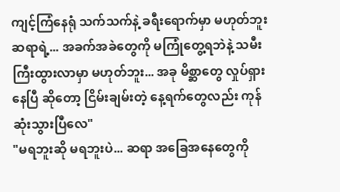ကျင့်ကြံနေရုံ သက်သက်နဲ့ ခရီးရောက်မှာ မဟုတ်ဘူး ဆရာရဲ့... အခက်အခဲတွေကို မကြုံတွေ့ရဘဲနဲ့ သမီး ကြီးထွားလာမှာ မဟုတ်ဘူး... အခု မိစ္ဆာတွေ လှုပ်ရှားနေပြီ ဆိုတော့ ငြိမ်းချမ်းတဲ့ နေ့ရက်တွေလည်း ကုန်ဆုံးသွားပြီလေ"
"မရဘူးဆို မရဘူးပဲ... ဆရာ အခြေအနေတွေကို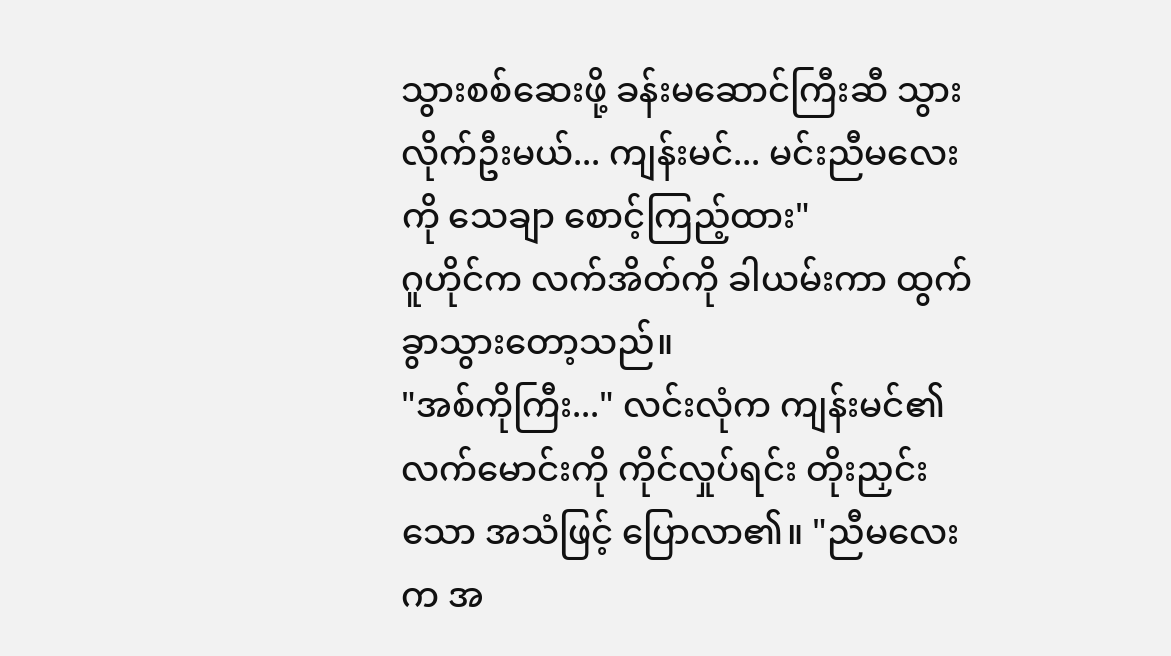သွားစစ်ဆေးဖို့ ခန်းမဆောင်ကြီးဆီ သွားလိုက်ဦးမယ်... ကျန်းမင်... မင်းညီမလေးကို သေချာ စောင့်ကြည့်ထား"
ဂူဟိုင်က လက်အိတ်ကို ခါယမ်းကာ ထွက်ခွာသွားတော့သည်။
"အစ်ကိုကြီး..." လင်းလုံက ကျန်းမင်၏ လက်မောင်းကို ကိုင်လှုပ်ရင်း တိုးညှင်းသော အသံဖြင့် ပြောလာ၏။ "ညီမလေးက အ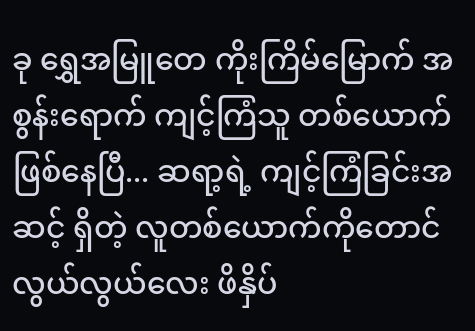ခု ရွှေအမြူတေ ကိုးကြိမ်မြောက် အစွန်းရောက် ကျင့်ကြံသူ တစ်ယောက် ဖြစ်နေပြီ... ဆရာ့ရဲ့ ကျင့်ကြံခြင်းအဆင့် ရှိတဲ့ လူတစ်ယောက်ကိုတောင် လွယ်လွယ်လေး ဖိနှိပ်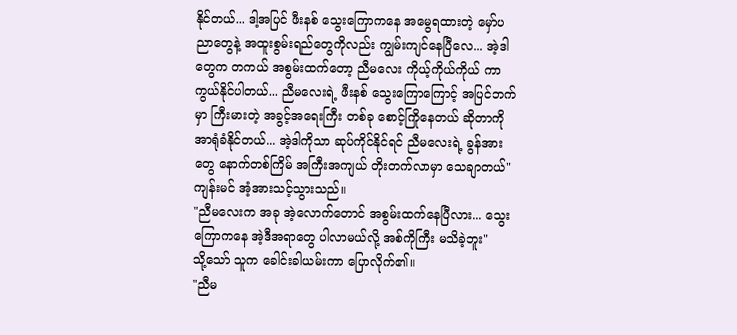နိုင်တယ်... ဒါ့အပြင် ဖီးနစ် သွေးကြောကနေ အမွေရထားတဲ့ မှော်ပညာတွေနဲ့ အထူးစွမ်းရည်တွေကိုလည်း ကျွမ်းကျင်နေပြီလေ... အဲ့ဒါတွေက တကယ် အစွမ်းထက်တော့ ညီမလေး ကိုယ့်ကိုယ်ကိုယ် ကာကွယ်နိုင်ပါတယ်... ညီမလေးရဲ့ ဖီးနစ် သွေးကြောကြောင့် အပြင်ဘက်မှာ ကြီးမားတဲ့ အခွင့်အရေးကြီး တစ်ခု စောင့်ကြိုနေတယ် ဆိုတာကို အာရုံခံနိုင်တယ်... အဲ့ဒါကိုသာ ဆုပ်ကိုင်နိုင်ရင် ညီမလေးရဲ့ ခွန်အားတွေ နောက်တစ်ကြိမ် အကြီးအကျယ် တိုးတက်လာမှာ သေချာတယ်"
ကျန်းမင် အံ့အားသင့်သွားသည်။
"ညီမလေးက အခု အဲ့လောက်တောင် အစွမ်းထက်နေပြီလား... သွေးကြောကနေ အဲ့ဒီအရာတွေ ပါလာမယ်လို့ အစ်ကိုကြီး မသိခဲ့ဘူး"
သို့သော် သူက ခေါင်းခါယမ်းကာ ပြောလိုက်၏။
"ညီမ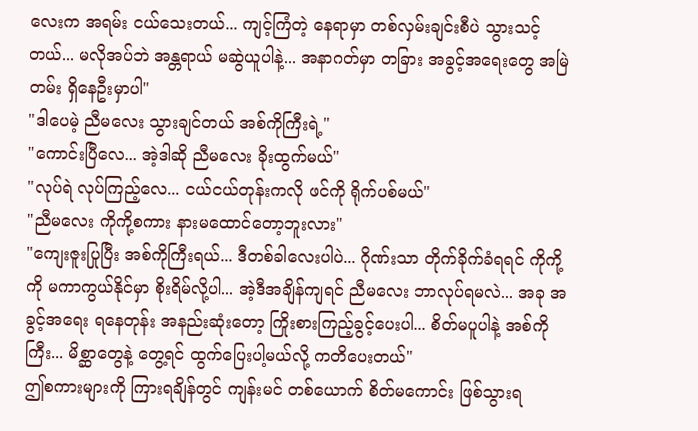လေးက အရမ်း ငယ်သေးတယ်... ကျင့်ကြံတဲ့ နေရာမှာ တစ်လှမ်းချင်းစီပဲ သွားသင့်တယ်... မလိုအပ်ဘဲ အန္တရာယ် မဆွဲယူပါနဲ့... အနာဂတ်မှာ တခြား အခွင့်အရေးတွေ အမြဲတမ်း ရှိနေဦးမှာပါ"
"ဒါပေမဲ့ ညီမလေး သွားချင်တယ် အစ်ကိုကြီးရဲ့"
"ကောင်းပြီလေ... အဲ့ဒါဆို ညီမလေး ခိုးထွက်မယ်"
"လုပ်ရဲ လုပ်ကြည့်လေ... ငယ်ငယ်တုန်းကလို ဖင်ကို ရိုက်ပစ်မယ်"
"ညီမလေး ကိုကို့စကား နားမထောင်တော့ဘူးလား"
"ကျေးဇူးပြုပြီး အစ်ကိုကြီးရယ်... ဒီတစ်ခါလေးပါပဲ... ဂိုဏ်းသာ တိုက်ခိုက်ခံရရင် ကိုကို့ကို မကာကွယ်နိုင်မှာ စိုးရိမ်လို့ပါ... အဲ့ဒီအချိန်ကျရင် ညီမလေး ဘာလုပ်ရမလဲ... အခု အခွင့်အရေး ရနေတုန်း အနည်းဆုံးတော့ ကြိုးစားကြည့်ခွင့်ပေးပါ... စိတ်မပူပါနဲ့ အစ်ကိုကြီး... မိစ္ဆာတွေနဲ့ တွေ့ရင် ထွက်ပြေးပါ့မယ်လို့ ကတိပေးတယ်"
ဤစကားများကို ကြားရချိန်တွင် ကျန်းမင် တစ်ယောက် စိတ်မကောင်း ဖြစ်သွားရ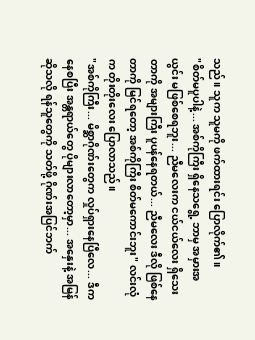သည်။ သူက သူမကို ဖက်ထားရင်း ပြောလိုက်၏။
"စိတ်မပူပါနဲ့... အစ်ကိုကြီး ရှိနေသရွေ့ ဘာမှ အမှားအယွင်း မဖြစ်စေရဘူး... ညီမလေးက ငယ်ငယ်လေး ရှိသေးတာကို အများကြီး ပူပန်နေရတယ်... ညီမလေး ဒီလို ဖြစ်နေတာကို မြင်ရတော့ အစ်ကိုကြီး စိတ်မကောင်းဘူး" လင်းလုံက တိုးတိုးလေး ပြောလာသည်။
"အစ်ကိုကြီး... မိစ္ဆာဂိုဏ်းတွေက လှုပ်ရှားနေပြီလေ... ဒီကနေစပြီး အန္တရာယ်တွေ ပိုများလာတော့မှာ... အနှေးနဲ့ အမြန်ဆိုသလို ရန်သူတွေကို သတ်ဖို့ ဂိုဏ်းအပြင်ဘက်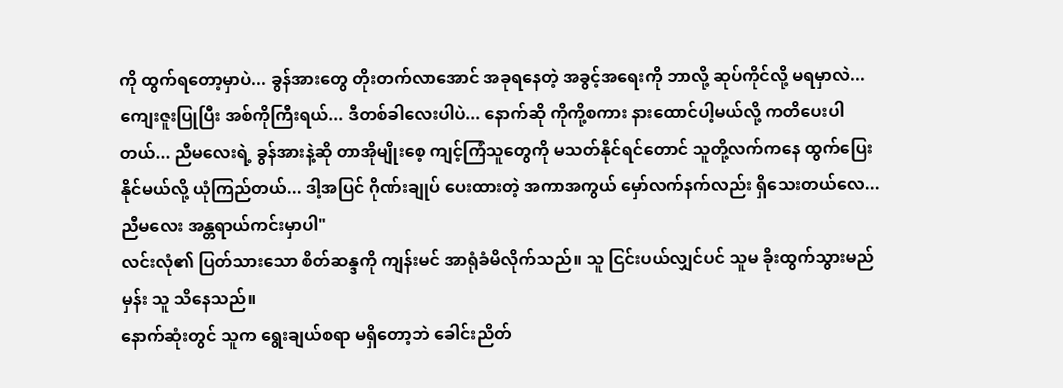ကို ထွက်ရတော့မှာပဲ... ခွန်အားတွေ တိုးတက်လာအောင် အခုရနေတဲ့ အခွင့်အရေးကို ဘာလို့ ဆုပ်ကိုင်လို့ မရမှာလဲ... ကျေးဇူးပြုပြီး အစ်ကိုကြီးရယ်... ဒီတစ်ခါလေးပါပဲ... နောက်ဆို ကိုကို့စကား နားထောင်ပါ့မယ်လို့ ကတိပေးပါတယ်... ညီမလေးရဲ့ ခွန်အားနဲ့ဆို တာအိုမျိုးစေ့ ကျင့်ကြံသူတွေကို မသတ်နိုင်ရင်တောင် သူတို့လက်ကနေ ထွက်ပြေးနိုင်မယ်လို့ ယုံကြည်တယ်... ဒါ့အပြင် ဂိုဏ်းချုပ် ပေးထားတဲ့ အကာအကွယ် မှော်လက်နက်လည်း ရှိသေးတယ်လေ... ညီမလေး အန္တရာယ်ကင်းမှာပါ"
လင်းလုံ၏ ပြတ်သားသော စိတ်ဆန္ဒကို ကျန်းမင် အာရုံခံမိလိုက်သည်။ သူ ငြင်းပယ်လျှင်ပင် သူမ ခိုးထွက်သွားမည်မှန်း သူ သိနေသည်။
နောက်ဆုံးတွင် သူက ရွေးချယ်စရာ မရှိတော့ဘဲ ခေါင်းညိတ်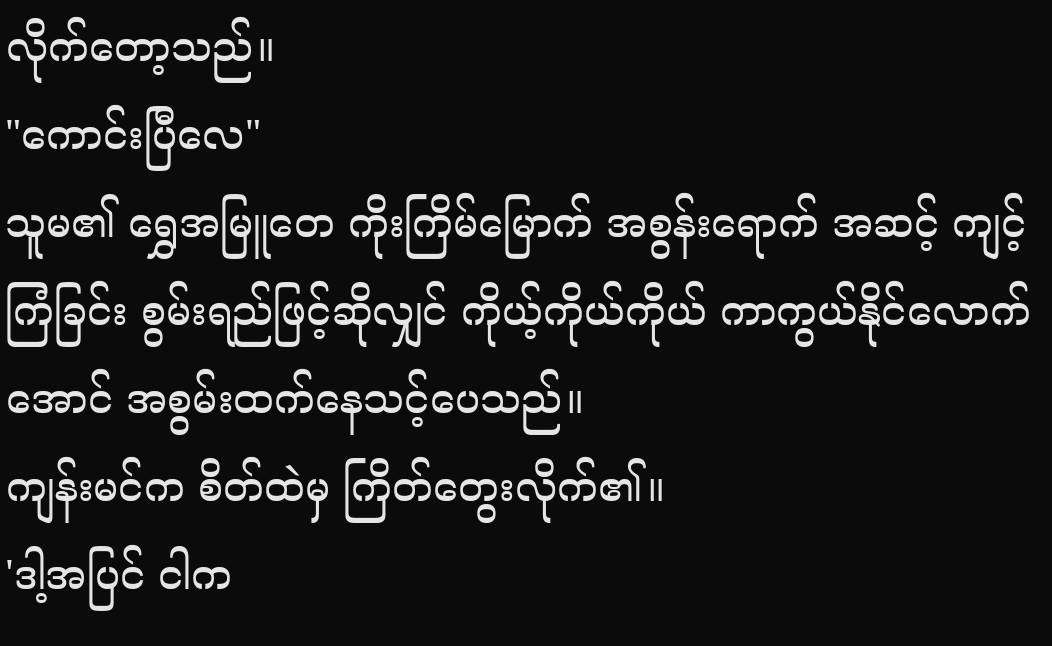လိုက်တော့သည်။
"ကောင်းပြီလေ"
သူမ၏ ရွှေအမြူတေ ကိုးကြိမ်မြောက် အစွန်းရောက် အဆင့် ကျင့်ကြံခြင်း စွမ်းရည်ဖြင့်ဆိုလျှင် ကိုယ့်ကိုယ်ကိုယ် ကာကွယ်နိုင်လောက်အောင် အစွမ်းထက်နေသင့်ပေသည်။
ကျန်းမင်က စိတ်ထဲမှ ကြိတ်တွေးလိုက်၏။
'ဒါ့အပြင် ငါက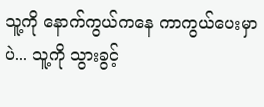သူ့ကို နောက်ကွယ်ကနေ ကာကွယ်ပေးမှာပဲ... သူ့ကို သွားခွင့်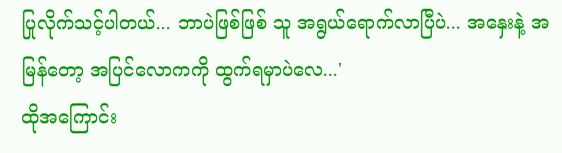ပြုလိုက်သင့်ပါတယ်... ဘာပဲဖြစ်ဖြစ် သူ အရွယ်ရောက်လာပြီပဲ... အနှေးနဲ့ အမြန်တော့ အပြင်လောကကို ထွက်ရမှာပဲလေ...'
ထိုအကြောင်း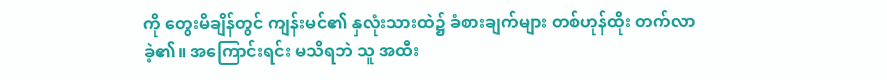ကို တွေးမိချိန်တွင် ကျန်းမင်၏ နှလုံးသားထဲ၌ ခံစားချက်များ တစ်ဟုန်ထိုး တက်လာခဲ့၏။ အကြောင်းရင်း မသိရဘဲ သူ အထီး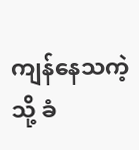ကျန်နေသကဲ့သို့ ခံ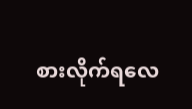စားလိုက်ရလေ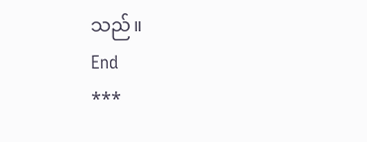သည်။
End
***